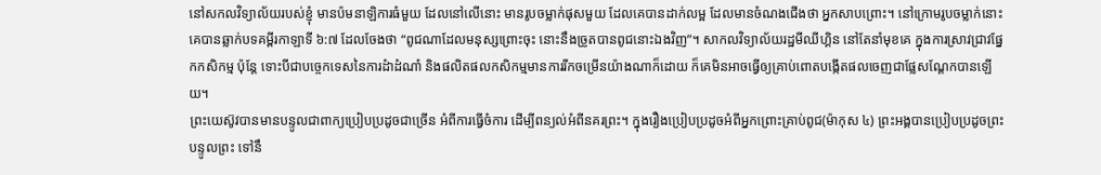នៅសកលវិទ្យាល័យរបស់ខ្ញុំ មានប៉មនាឡិការធំមួយ ដែលនៅលើនោះ មានរូបចម្លាក់ផុសមួយ ដែលគេបានដាក់លម្អ ដែលមានចំណងជើងថា អ្នកសាបព្រោះ។ នៅក្រោមរូបចម្លាក់នោះ គេបានឆ្លាក់បទគម្ពីរកាឡាទី ៦:៧ ដែលចែងថា “ពូជណាដែលមនុស្សព្រោះចុះ នោះនឹងច្រូតបានពូជនោះឯងវិញ”។ សាកលវិទ្យាល័យរដ្ឋមីឈីហ្គិន នៅតែនាំមុខគេ ក្នុងការស្រាវជ្រាវផ្នែកកសិកម្ម ប៉ុន្តែ ទោះបីជាបច្ចេកទេសនៃការដំាដំណាំ និងផលិតផលកសិកម្មមានការរីកចម្រើនយ៉ាងណាក៏ដោយ ក៏គេមិនអាចធ្វើឲ្យគ្រាប់ពោតបង្កើតផលចេញជាផ្លែសណ្តែកបានឡើយ។
ព្រះយេស៊ូវបានមានបន្ទូលជាពាក្យប្រៀបប្រដូចជាច្រើន អំពីការធ្វើចំការ ដើម្បីពន្យល់អំពីនគរព្រះ។ ក្នុងរឿងប្រៀបប្រដូចអំពីអ្នកព្រោះគ្រាប់ពូជ(ម៉ាកុស ៤) ព្រះអង្គបានប្រៀបប្រដូចព្រះបន្ទូលព្រះ ទៅនឹ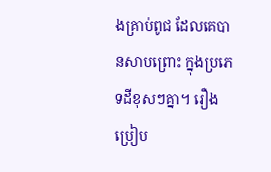ងគ្រាប់ពូជ ដែលគេបានសាបព្រោះ ក្នុងប្រភេទដីខុសៗគ្នា។ រឿងប្រៀប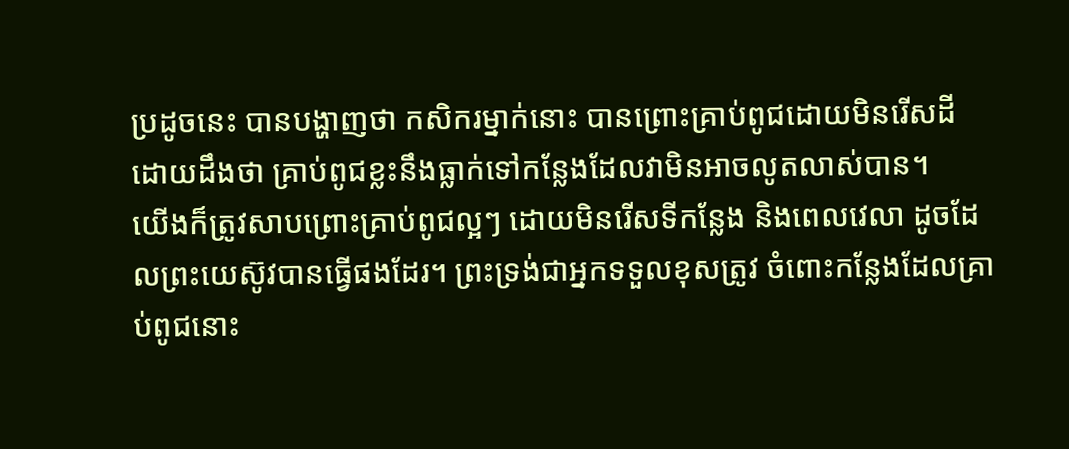ប្រដូចនេះ បានបង្ហាញថា កសិករម្នាក់នោះ បានព្រោះគ្រាប់ពូជដោយមិនរើសដី ដោយដឹងថា គ្រាប់ពូជខ្លះនឹងធ្លាក់ទៅកន្លែងដែលវាមិនអាចលូតលាស់បាន។
យើងក៏ត្រូវសាបព្រោះគ្រាប់ពូជល្អៗ ដោយមិនរើសទីកន្លែង និងពេលវេលា ដូចដែលព្រះយេស៊ូវបានធ្វើផងដែរ។ ព្រះទ្រង់ជាអ្នកទទួលខុសត្រូវ ចំពោះកន្លែងដែលគ្រាប់ពូជនោះ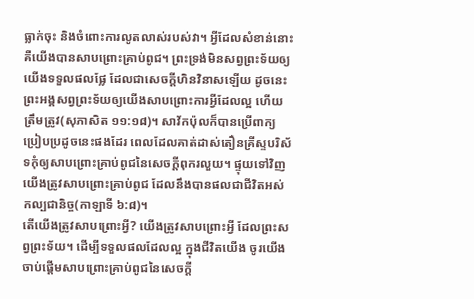ធ្លាក់ចុះ និងចំពោះការលូតលាស់របស់វា។ អ្វីដែលសំខាន់នោះ គឺយើងបានសាបព្រោះគ្រាប់ពូជ។ ព្រះទ្រង់មិនសព្វព្រះទ័យឲ្យយើងទទួលផលផ្លែ ដែលជាសេចក្តីហិនវិនាសឡើយ ដូចនេះ ព្រះអង្គសព្វព្រះទ័យឲ្យយើងសាបព្រោះការអ្វីដែលល្អ ហើយត្រឹមត្រូវ(សុភាសិត ១១:១៨)។ សាវ័កប៉ុលក៏បានប្រើពាក្យប្រៀបប្រដូចនេះផងដែរ ពេលដែលគាត់ដាស់តឿនគ្រីស្ទបរិស័ទកុំឲ្យសាបព្រោះគ្រាប់ពូជនៃសេចក្តីពុករលួយ។ ផ្ទុយទៅវិញ យើងត្រូវសាបព្រោះគ្រាប់ពូជ ដែលនឹងបានផលជាជីវិតអស់កល្បជានិច្ច(កាឡាទី ៦:៨)។
តើយើងត្រូវសាបព្រោះអ្វី? យើងត្រូវសាបព្រោះអ្វី ដែលព្រះសព្វព្រះទ័យ។ ដើម្បីទទួលផលដែលល្អ ក្នុងជីវិតយើង ចូរយើងចាប់ផ្តើមសាបព្រោះគ្រាប់ពូជនៃសេចក្តី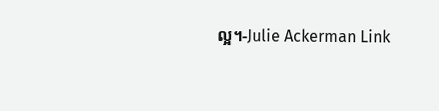ល្អ។-Julie Ackerman Link